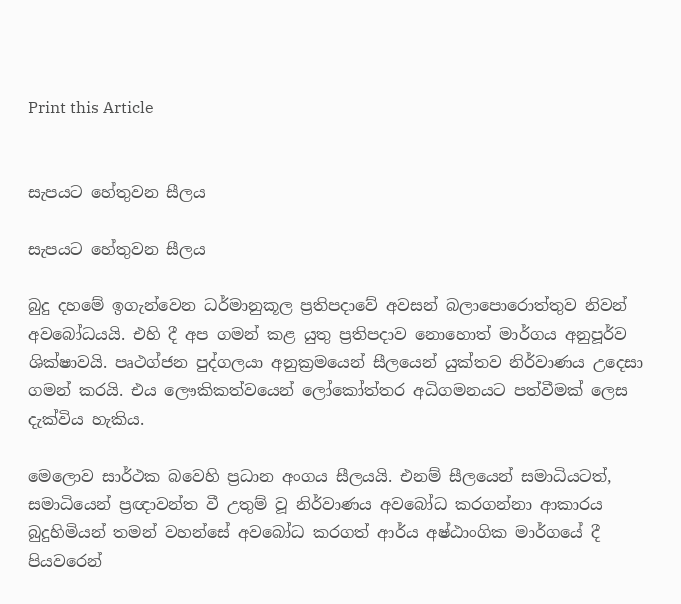Print this Article


සැපයට හේතුවන සීලය

සැපයට හේතුවන සීලය

බුදු දහමේ ඉගැන්වෙන ධර්මානුකූල ප්‍රතිපදාවේ අවසන් බලාපොරොත්තුව නිවන් අවබෝධයයි. එහි දී අප ගමන් කළ යුතු ප්‍රතිපදාව නොහොත් මාර්ගය අනුපූර්ව ශික්ෂාවයි. පෘථග්ජන පුද්ගලයා අනුක්‍රමයෙන් සීලයෙන් යුක්තව නිර්වාණය උදෙසා ගමන් කරයි. එය ලෞකිකත්වයෙන් ලෝකෝත්තර අධිගමනයට පත්වීමක් ලෙස දැක්විය හැකිය.

මෙලොව සාර්ථක බවෙහි ප්‍රධාන අංගය සීලයයි. එනම් සීලයෙන් සමාධියටත්, සමාධියෙන් ප්‍රඥාවන්ත වී උතුම් වූ නිර්වාණය අවබෝධ කරගන්නා ආකාරය බුදුහිමියන් තමන් වහන්සේ අවබෝධ කරගත් ආර්ය අෂ්ඨාංගික මාර්ගයේ දී පියවරෙන්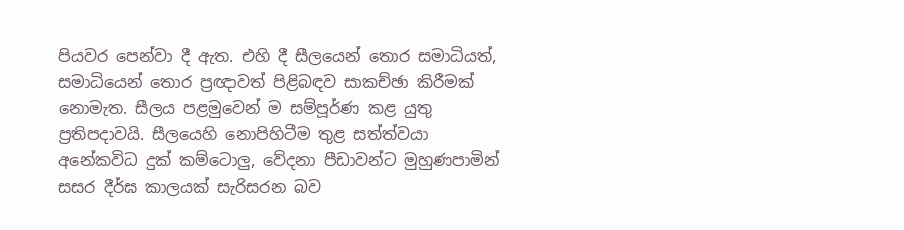පියවර පෙන්වා දී ඇත. එහි දී සීලයෙන් තොර සමාධියත්, සමාධියෙන් තොර ප්‍රඥාවත් පිළිබඳව සාකච්ඡා කිරීමක් නොමැත. සීලය පළමුවෙන් ම සම්පූර්ණ කළ යුතු ප්‍රතිපදාවයි. සීලයෙහි නොපිහිටීම තුළ සත්ත්වයා අනේකවිධ දුක් කම්ටොලු, වේදනා පීඩාවන්ට මුහුණපාමින් සසර දීර්ඝ කාලයක් සැරිසරන බව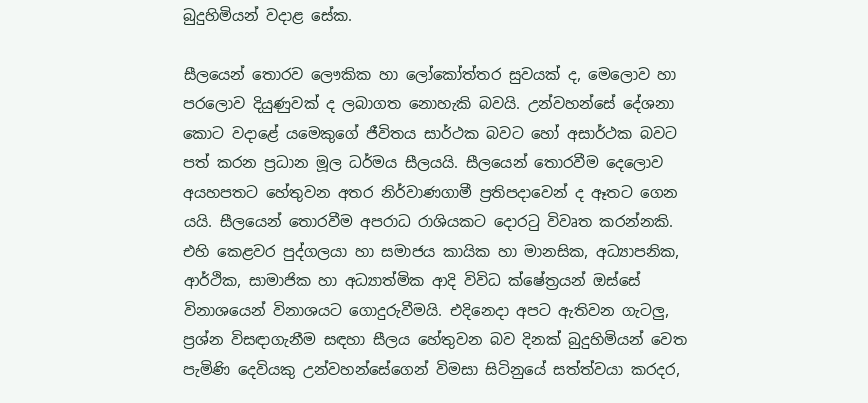බුදුහිමියන් වදාළ සේක.

සීලයෙන් තොරව ලෞකික හා ලෝකෝත්තර සුවයක් ද, මෙලොව හා පරලොව දියුණුවක් ද ලබාගත නොහැකි බවයි. උන්වහන්සේ දේශනා කොට වදාළේ යමෙකුගේ ජීවිතය සාර්ථක බවට හෝ අසාර්ථක බවට පත් කරන ප්‍රධාන මූල ධර්මය සීලයයි. සීලයෙන් තොරවීම දෙලොව අයහපතට හේතුවන අතර නිර්වාණගාමී ප්‍රතිපදාවෙන් ද ඈතට ගෙන යයි. සීලයෙන් තොරවීම අපරාධ රාශියකට දොරටු විවෘත කරන්නකි. එහි කෙළවර පුද්ගලයා හා සමාජය කායික හා මානසික, අධ්‍යාපනික, ආර්ථික, සාමාජික හා අධ්‍යාත්මික ආදි විවිධ ක්ෂේත්‍රයන් ඔස්සේ විනාශයෙන් විනාශයට ගොදුරුවීමයි. එදිනෙදා අපට ඇතිවන ගැටලු, ප්‍රශ්න විසඳාගැනීම සඳහා සීලය හේතුවන බව දිනක් බුදුහිමියන් වෙත පැමිණි දෙවියකු උන්වහන්සේගෙන් විමසා සිටිනුයේ සත්ත්වයා කරදර,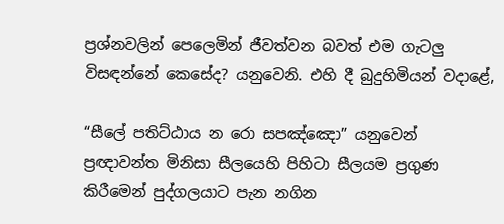ප්‍රශ්නවලින් පෙලෙමින් ජීවත්වන බවත් එම ගැටලු විසඳන්නේ කෙසේද? යනුවෙනි. එහි දී බුදුහිමියන් වදාළේ,

“සීලේ පතිට්ඨාය න රො සපඤ්ඤො” යනුවෙන් ප්‍රඥාවන්ත මිනිසා සීලයෙහි පිහිටා සීලයම ප්‍රගුණ කිරීමෙන් පුද්ගලයාට පැන නගින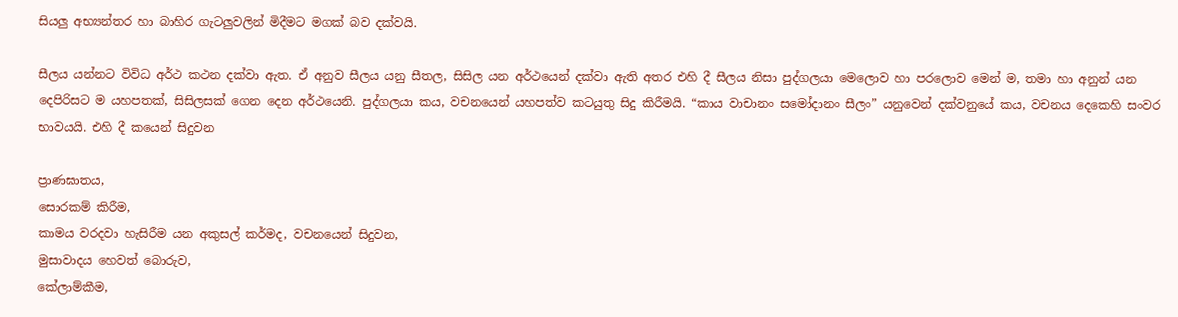සියලු අභ්‍යන්තර හා බාහිර ගැටලුවලින් මිදීමට මගක් බව දක්වයි.

සීලය යන්නට විවිධ අර්ථ කථන දක්වා ඇත. ඒ අනුව සීලය යනු සීතල, සිසිල යන අර්ථයෙන් දක්වා ඇති අතර එහි දී සීලය නිසා පුද්ගලයා මෙලොව හා පරලොව මෙන් ම, තමා හා අනුන් යන දෙපිරිසට ම යහපතක්, සිසිලසක් ගෙන දෙන අර්ථයෙනි. පුද්ගලයා කය, වචනයෙන් යහපත්ව කටයුතු සිදු කිරීමයි. “කාය වාචානං සමෝදානං සීලං” යනුවෙන් දක්වනුයේ කය, වචනය දෙකෙහි සංවර භාවයයි. එහි දී කයෙන් සිදුවන

ප්‍රාණඝාතය,
සොරකම් කිරීම,
කාමය වරදවා හැසිරීම යන අකුසල් කර්මද, වචනයෙන් සිදුවන,
මුසාවාදය හෙවත් බොරුව,
කේලාම්කීම,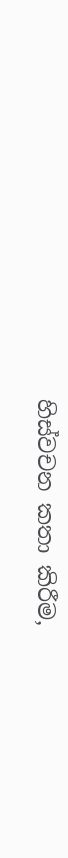හිස්වචන කතා කිරීම,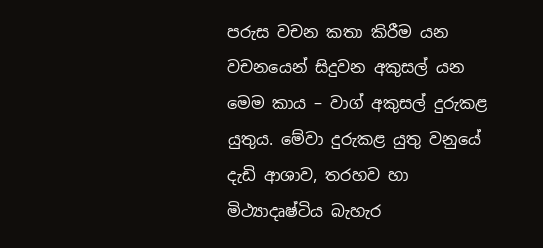පරුස වචන කතා කිරීම යන වචනයෙන් සිදුවන අකුසල් යන මෙම කාය – වාග් අකුසල් දුරුකළ යුතුය. මේවා දුරුකළ යුතු වනුයේ දැඩි ආශාව, තරහව හා මිථ්‍යාදෘෂ්ටිය බැහැර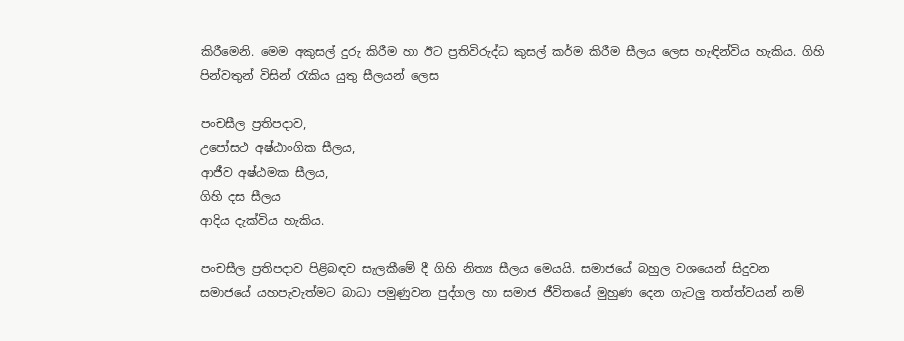කිරීමෙනි. මෙම අකුසල් දුරු කිරීම හා ඊට ප්‍රතිවිරුද්ධ කුසල් කර්ම කිරීම සීලය ලෙස හැඳින්විය හැකිය. ගිහි පින්වතුන් විසින් රැකිය යුතු සීලයන් ලෙස

පංචසීල ප්‍රතිපදාව,
උපෝසථ අෂ්ඨාංගික සීලය,
ආජීව අෂ්ඨමක සීලය,
ගිහි දස සීලය
ආදිය දැක්විය හැකිය.

පංචසීල ප්‍රතිපදාව පිළිබඳව සැලකීමේ දී ගිහි නිත්‍ය සීලය මෙයයි. සමාජයේ බහුල වශයෙන් සිදුවන සමාජයේ යහපැවැත්මට බාධා පමුණුවන පුද්ගල හා සමාජ ජීවිතයේ මුහුණ දෙන ගැටලු තත්ත්වයන් නම්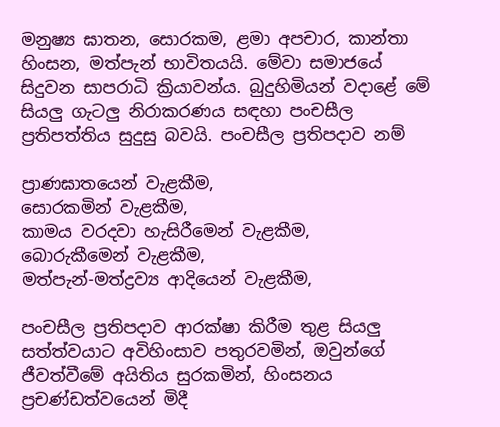මනුෂ්‍ය ඝාතන, සොරකම, ළමා අපචාර, කාන්තා හිංසන, මත්පැන් භාවිතයයි. මේවා සමාජයේ සිදුවන සාපරාධි ක්‍රියාවන්ය. බුදුහිමියන් වදාළේ මේ සියලු ගැටලු නිරාකරණය සඳහා පංචසීල ප්‍රතිපත්තිය සුදුසු බවයි. පංචසීල ප්‍රතිපදාව නම්

ප්‍රාණඝාතයෙන් වැළකීම,
සොරකමින් වැළකීම,
කාමය වරදවා හැසිරීමෙන් වැළකීම,
බොරුකීමෙන් වැළකීම,
මත්පැන්-මත්ද්‍රව්‍ය ආදියෙන් වැළකීම,

පංචසීල ප්‍රතිපදාව ආරක්ෂා කිරීම තුළ සියලු සත්ත්වයාට අවිහිංසාව පතුරවමින්, ඔවුන්ගේ ජීවත්වීමේ අයිතිය සුරකමින්, හිංසනය ප්‍රචණ්ඩත්වයෙන් මිදී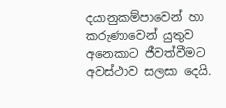දයානුකම්පාවෙන් හා කරුණාවෙන් යුතුව අනෙකාට ජීවත්වීමට අවස්ථාව සලසා දෙයි.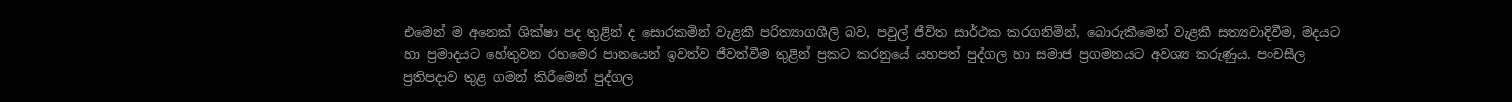එමෙන් ම අනෙක් ශික්ෂා පද තුළින් ද සොරකමින් වැළකී පරිත්‍යාගශීලි බව, පවුල් ජීවිත සාර්ථක කරගනිමින්, බොරුකීමෙන් වැළකී සත්‍යවාදිවීම, මදයට හා ප්‍රමාදයට හේතුවන රහමෙර පානයෙන් ඉවත්ව ජීවත්වීම තුළින් ප්‍රකට කරනුයේ යහපත් පුද්ගල හා සමාජ ප්‍රගමනයට අවශ්‍ය කරුණුය. පංචසීල ප්‍රතිපදාව තුළ ගමන් කිරීමෙන් පුද්ගල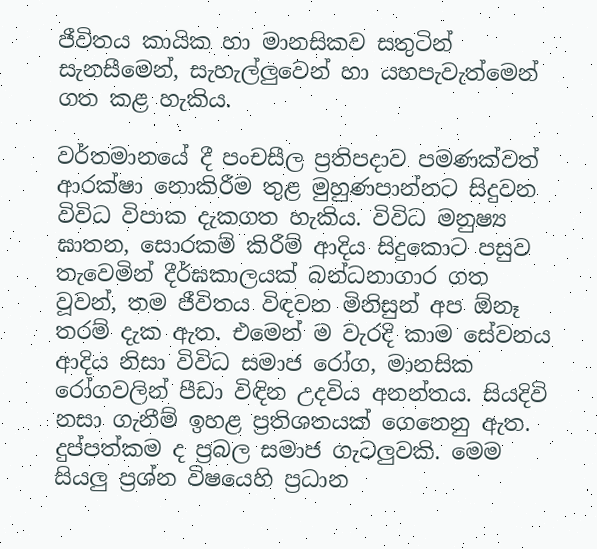ජීවිතය කායික හා මානසිකව සතුටින් සැනසීමෙන්, සැහැල්ලුවෙන් හා යහපැවැත්මෙන් ගත කළ හැකිය.

වර්තමානයේ දී පංචසීල ප්‍රතිපදාව පමණක්වත් ආරක්ෂා නොකිරීම තුළ මුහුණපාන්නට සිදුවන විවිධ විපාක දැකගත හැකිය. විවිධ මනුෂ්‍ය ඝාතන, සොරකම් කිරීම් ආදිය සිදුකොට පසුව තැවෙමින් දීර්ඝකාලයක් බන්ධනාගාර ගත වූවන්, තම ජීවිතය විඳවන මිනිසුන් අප ඕනෑ තරම් දැක ඇත. එමෙන් ම වැරදි කාම සේවනය ආදිය නිසා විවිධ සමාජ රෝග, මානසික රෝගවලින් පීඩා විඳින උදවිය අනන්තය. සියදිවි නසා ගැනීම් ඉහළ ප්‍රතිශතයක් ගෙනෙනු ඇත. දුප්පත්කම ද ප්‍රබල සමාජ ගැටලුවකි. මෙම සියලු ප්‍රශ්න විෂයෙහි ප්‍රධාන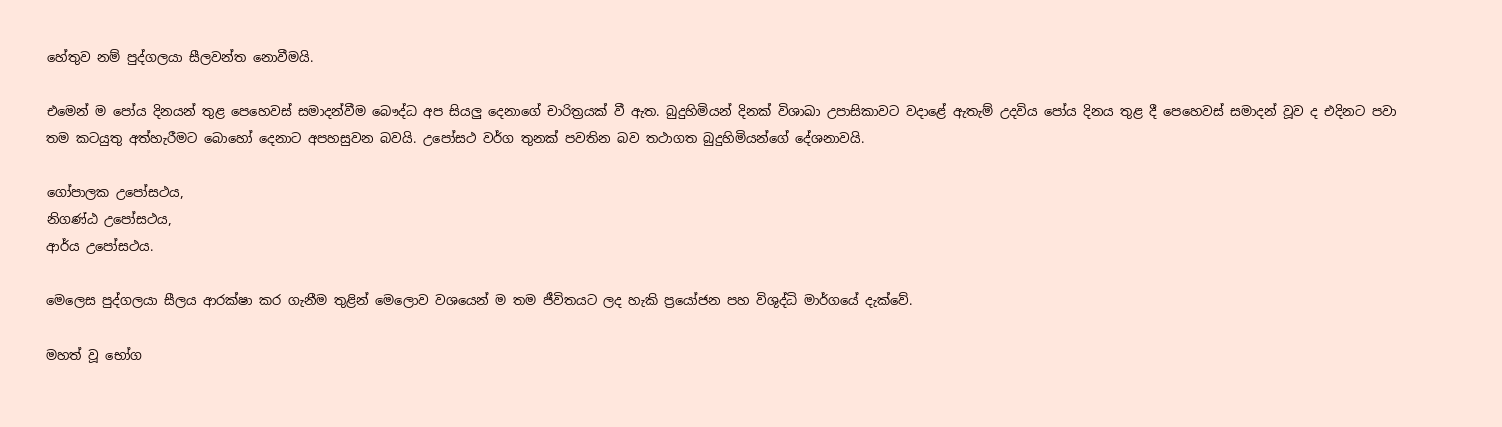හේතුව නම් පුද්ගලයා සීලවන්ත නොවීමයි.

එමෙන් ම පෝය දිනයන් තුළ පෙහෙවස් සමාදන්වීම බෞද්ධ අප සියලු දෙනාගේ චාරිත්‍රයක් වී ඇත. බුදුහිමියන් දිනක් විශාඛා උපාසිකාවට වදාළේ ඇතැම් උදවිය පෝය දිනය තුළ දී පෙහෙවස් සමාදන් වූව ද එදිනට පවා තම කටයුතු අත්හැරීමට බොහෝ දෙනාට අපහසුවන බවයි. උපෝසථ වර්ග තුනක් පවතින බව තථාගත බුදුහිමියන්ගේ දේශනාවයි.

ගෝපාලක උපෝසථය,
නිගණ්ඨ උපෝසථය,
ආර්ය උපෝසථය.

මෙලෙස පුද්ගලයා සීලය ආරක්ෂා කර ගැනීම තුළින් මෙලොව වශයෙන් ම තම ජීවිතයට ලද හැකි ප්‍රයෝජන පහ විශුද්ධි මාර්ගයේ දැක්වේ.

මහත් වූ භෝග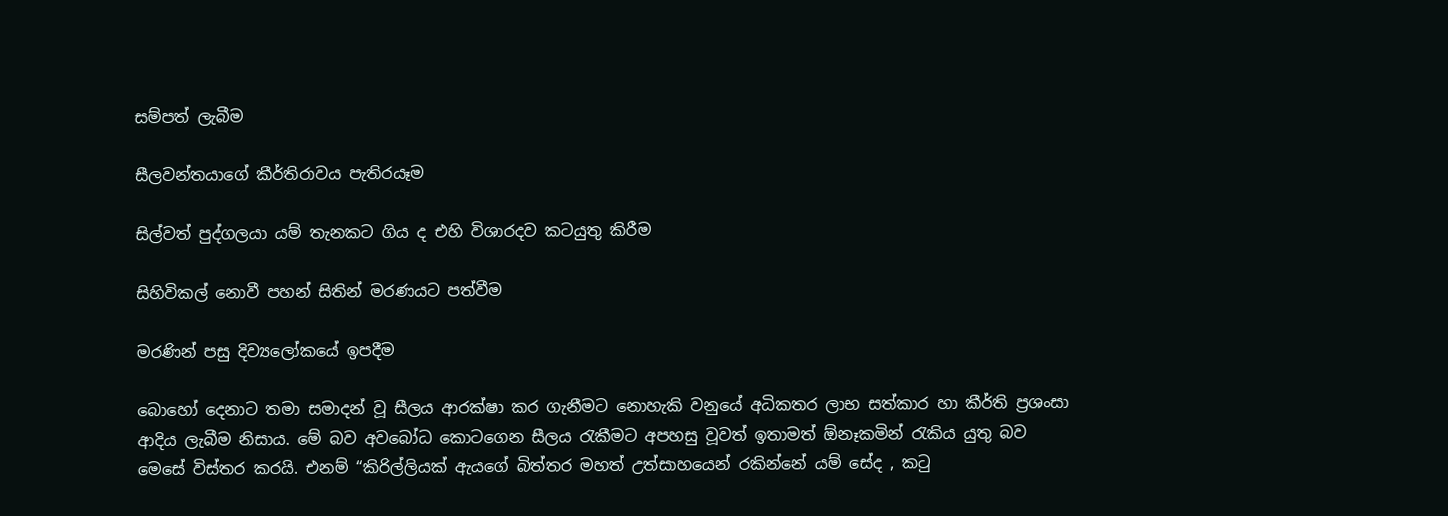සම්පත් ලැබීම

සීලවන්තයාගේ කීර්තිරාවය පැතිරයෑම

සිල්වත් පුද්ගලයා යම් තැනකට ගිය ද එහි විශාරදව කටයුතු කිරීම

සිහිවිකල් නොවී පහන් සිතින් මරණයට පත්වීම

මරණින් පසු දිව්‍යලෝකයේ ඉපදීම

බොහෝ දෙනාට තමා සමාදන් වූ සීලය ආරක්ෂා කර ගැනීමට නොහැකි වනුයේ අධිකතර ලාභ සත්කාර හා කීර්ති ප්‍රශංසා ආදිය ලැබීම නිසාය. මේ බව අවබෝධ කොටගෙන සීලය රැකීමට අපහසු වූවත් ඉතාමත් ඕනෑකමින් රැකිය යුතු බව මෙසේ විස්තර කරයි. එනම් “කිරිල්ලියක් ඇයගේ බිත්තර මහත් උත්සාහයෙන් රකින්නේ යම් සේද , කටු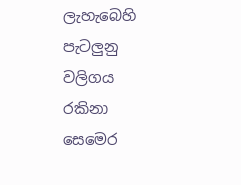ලැහැබෙහි පැටලුනු වලිගය රකිනා සෙමෙර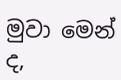මුවා මෙන් ද,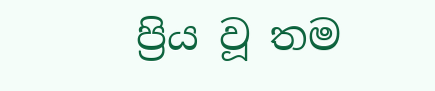ප්‍රිය වූ තම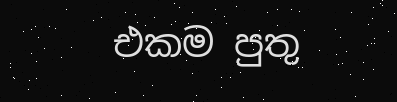එකම පුතු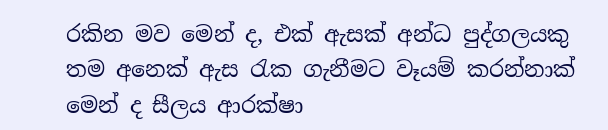රකින මව මෙන් ද, එක් ඇසක් අන්ධ පුද්ගලයකු තම අනෙක් ඇස රැක ගැනීමට වෑයම් කරන්නාක් මෙන් ද සීලය ආරක්ෂා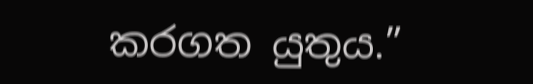කරගත යුතුය.”